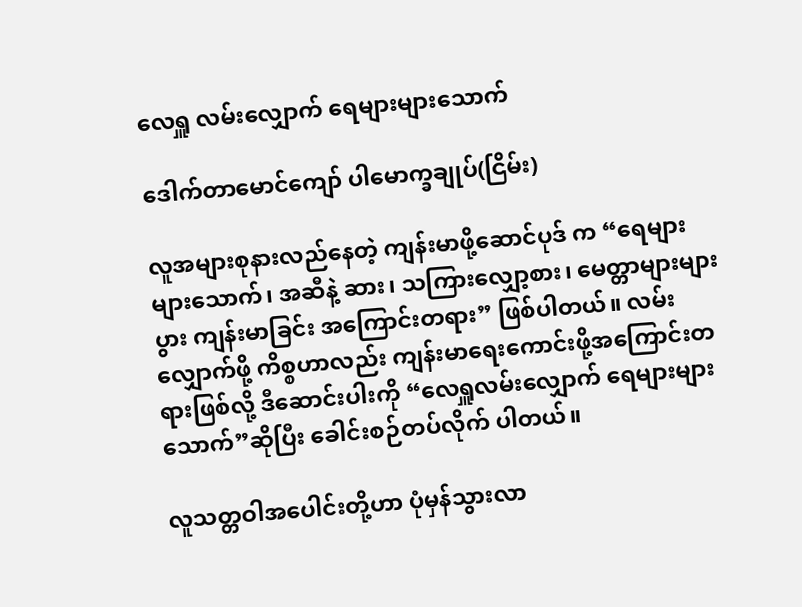လေရှူ လမ်းလျှောက် ရေများများသောက်

ဒေါက်တာမောင်ကျော် ပါမောက္ခချုပ်(ငြိမ်း)

လူအများစုနားလည်နေတဲ့ ကျန်းမာဖို့ဆောင်ပုဒ် က “ရေများများသောက်၊ အဆီနဲ့ ဆား၊ သကြားလျှော့စား၊ မေတ္တာများများပွား ကျန်းမာခြင်း အကြောင်းတရား” ဖြစ်ပါတယ်။ လမ်းလျှောက်ဖို့ ကိစ္စဟာလည်း ကျန်းမာရေးကောင်းဖို့အကြောင်းတရားဖြစ်လို့ ဒီဆောင်းပါးကို “လေရှူလမ်းလျှောက် ရေများများသောက်”ဆိုပြီး ခေါင်းစဉ်တပ်လိုက် ပါတယ်။

လူသတ္တဝါအပေါင်းတို့ဟာ ပုံမှန်သွားလာ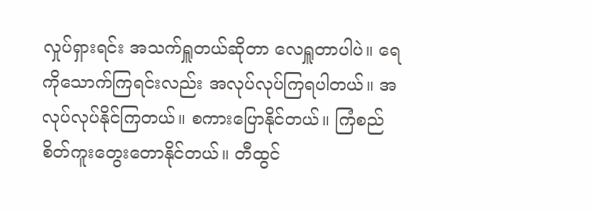လှုပ်ရှားရင်း အသက်ရှူတယ်ဆိုတာ လေရှူတာပါပဲ။ ရေကိုသောက်ကြရင်းလည်း အလုပ်လုပ်ကြရပါတယ်။ အလုပ်လုပ်နိုင်ကြတယ်။ စကားပြောနိုင်တယ်။ ကြံစည်စိတ်ကူးတွေးတောနိုင်တယ်။ တီထွင်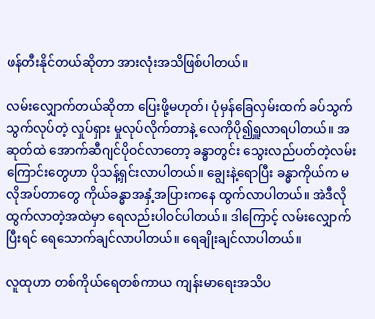ဖန်တီးနိုင်တယ်ဆိုတာ အားလုံးအသိဖြစ်ပါတယ်။

လမ်းလျှောက်တယ်ဆိုတာ ပြေးဖို့မဟုတ်၊ ပုံမှန်ခြေလှမ်းထက် ခပ်သွက်သွက်လုပ်တဲ့ လှုပ်ရှား မှုလုပ်လိုက်တာနဲ့ လေကိုပို၍ရှူလာရပါတယ်။ အဆုတ်ထဲ အောက်ဆီဂျင်ပိုဝင်လာတော့ ခန္ဓာတွင်း သွေးလည်ပတ်တဲ့လမ်းကြောင်းတွေဟာ ပိုသန့်ရှင်းလာပါတယ်။ ချွေးနဲ့ရောပြီး ခန္ဓာကိုယ်က မလိုအပ်တာတွေ ကိုယ်ခန္ဓာအနှံ့အပြားကနေ ထွက်လာပါတယ်။ အဲဒီလိုထွက်လာတဲ့အထဲမှာ ရေလည်းပါဝင်ပါတယ်။ ဒါကြောင့် လမ်းလျှောက်ပြီးရင် ရေသောက်ချင်လာပါတယ်။ ရေချိုးချင်လာပါတယ်။

လူထုဟာ တစ်ကိုယ်ရေတစ်ကာယ ကျန်းမာရေးအသိပ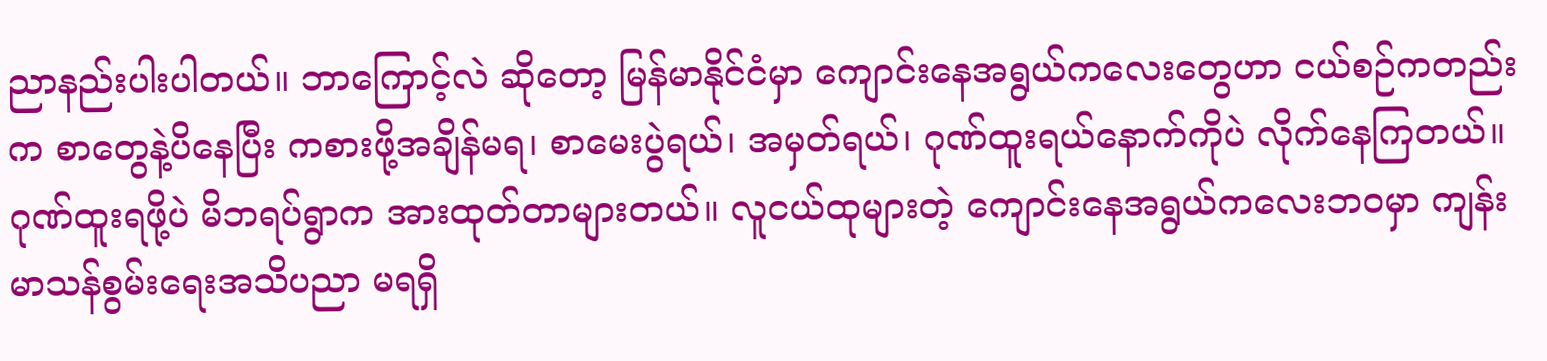ညာနည်းပါးပါတယ်။ ဘာကြောင့်လဲ ဆိုတော့ မြန်မာနိုင်ငံမှာ ကျောင်းနေအရွယ်ကလေးတွေဟာ ငယ်စဉ်ကတည်းက စာတွေနဲ့ပိနေပြီး ကစားဖို့အချိန်မရ၊ စာမေးပွဲရယ်၊ အမှတ်ရယ်၊ ဂုဏ်ထူးရယ်နောက်ကိုပဲ လိုက်နေကြတယ်။ ဂုဏ်ထူးရဖို့ပဲ မိဘရပ်ရွာက အားထုတ်တာများတယ်။ လူငယ်ထုများတဲ့ ကျောင်းနေအရွယ်ကလေးဘဝမှာ ကျန်းမာသန်စွမ်းရေးအသိပညာ မရရှိ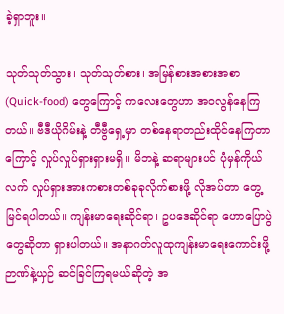ခဲ့ရှာဘူး။

သုတ်သုတ်သွား၊ သုတ်သုတ်စား၊ အမြန်စားအစားအစာ (Quick-food) တွေကြောင့် ကလေးတွေဟာ အဝလွန်နေကြတယ်။ ဗီဒီယိုဂိမ်းနဲ့ တီဗွီရှေ့မှာ တစ်နေရာတည်းထိုင်နေကြတာကြောင့် လှုပ်လှုပ်ရှားရှားမရှိ။ မိဘနဲ့ ဆရာများပင် ပုံမှန်ကိုယ်လက် လှုပ်ရှားအားကစားတစ်ခုခုလိုက်စားဖို့ လိုအပ်တာ တွေ့မြင်ရပါတယ်။ ကျန်းမာရေးဆိုင်ရာ၊ ဥပဒေဆိုင်ရာ ဟောပြောပွဲတွေဆိုတာ ရှားပါတယ်။ အနာဂတ်လူထုကျန်းမာရေးကောင်းဖို့ ဉာဏ်နဲ့ယှဉ် ဆင်ခြင်ကြရမယ်ဆိုတဲ့ အ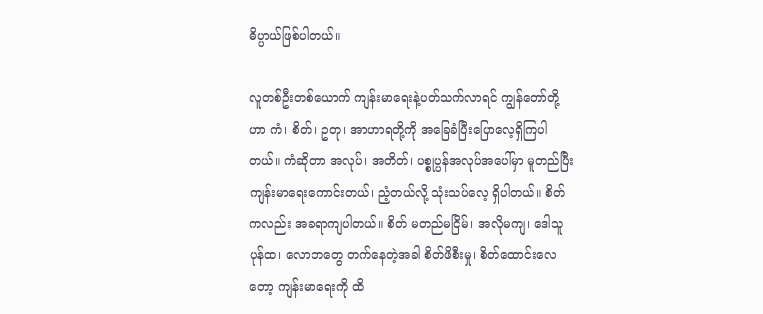ဓိပ္ပာယ်ဖြစ်ပါတယ်။

လူတစ်ဦးတစ်ယောက် ကျန်းမာရေးနဲ့ပတ်သက်လာရင် ကျွန်တော်တို့ဟာ ကံ၊ စိတ်၊ ဥတု၊ အာဟာရတို့ကို အခြေခံပြီးပြောလေ့ရှိကြပါတယ်။ ကံဆိုတာ အလုပ်၊ အတိတ်၊ ပစ္စုပ္ပန်အလုပ်အပေါ်မှာ မူတည်ပြီး ကျန်းမာရေးကောင်းတယ်၊ ညံ့တယ်လို့ သုံးသပ်လေ့ ရှိပါတယ်။ စိတ်ကလည်း အခရာကျပါတယ်။ စိတ် မတည်မငြိမ်၊ အလိုမကျ၊ ဒေါသူပုန်ထ၊ လောဘတွေ တက်နေတဲ့အခါ စိတ်ဖိစီးမှု၊ စိတ်ထောင်းလေတော့ ကျန်းမာရေးကို ထိ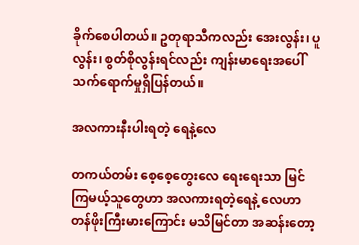ခိုက်စေပါတယ်။ ဥတုရာသီကလည်း အေးလွန်း၊ ပူလွန်း၊ စွတ်စိုလွန်းရင်လည်း ကျန်းမာရေးအပေါ် သက်ရောက်မှုရှိပြန်တယ်။

အလကားနီးပါးရတဲ့ ရေနဲ့လေ

တကယ်တမ်း စေ့စေ့တွေးလေ ရေးရေးသာ မြင်ကြမယ့်သူတွေဟာ အလကားရတဲ့ရေနဲ့ လေဟာ တန်ဖိုးကြီးမားကြောင်း မသိမြင်တာ အဆန်းတော့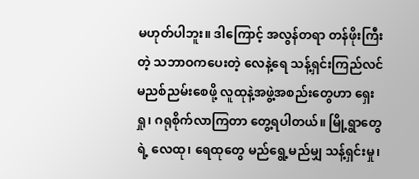မဟုတ်ပါဘူး။ ဒါကြောင့် အလွန်တရာ တန်ဖိုးကြီးတဲ့ သဘာဝကပေးတဲ့ လေနဲ့ရေ သန့်ရှင်းကြည်လင် မညစ်ညမ်းစေဖို့ လူထုနဲ့အဖွဲ့အစည်းတွေဟာ ရှေးရှု၊ ဂရုစိုက်လာကြတာ တွေ့ရပါတယ်။ မြို့ရွာတွေရဲ့ လေထု၊ ရေထုတွေ မည်ရွေ့မည်မျှ သန့်ရှင်းမှု၊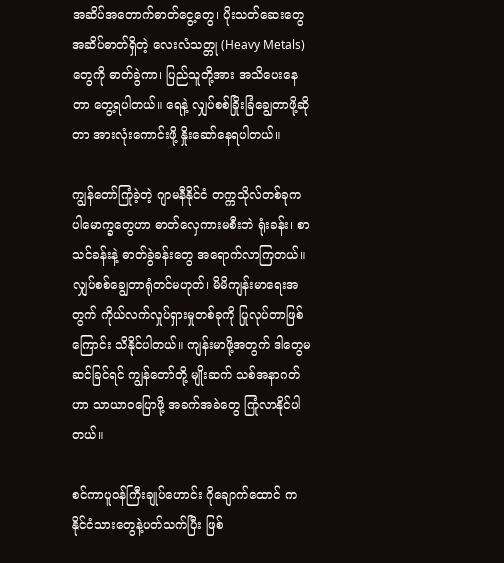အဆိပ်အတောက်ဓာတ်ငွေ့တွေ၊ ပိုးသတ်ဆေးတွေ အဆိပ်ဓာတ်ရှိတဲ့ လေးလံသတ္တု (Heavy Metals) တွေကို ဓာတ်ခွဲကာ၊ ပြည်သူတို့အား အသိပေးနေတာ တွေ့ရပါတယ်။ ရေနဲ့ လျှပ်စစ်ခြိုးခြံချွေတာဖို့ဆိုတာ အားလုံးကောင်းဖို့ နှိုးဆော်နေရပါတယ်။

ကျွန်တော်ကြုံခဲ့တဲ့ ဂျာမနီနိုင်ငံ တက္ကသိုလ်တစ်ခုက ပါမောက္ခတွေဟာ ဓာတ်လှေကားမစီးဘဲ ရုံးခန်း၊ စာသင်ခန်းနဲ့ ဓာတ်ခွဲခန်းတွေ အရောက်လာကြတယ်။ လျှပ်စစ်ချွေတာရုံတင်မဟုတ်၊ မိမိကျန်းမာရေးအတွက် ကိုယ်လက်လှုပ်ရှားမှုတစ်ခုကို ပြုလုပ်တာဖြစ်ကြောင်း သိနိုင်ပါတယ်။ ကျန်းမာဖို့အတွက် ဒါတွေမဆင်ခြင်ရင် ကျွန်တော်တို့ မျိုးဆက် သစ်အနာဂတ်ဟာ သာယာဝပြောဖို့ အခက်အခဲတွေ ကြုံလာနိုင်ပါတယ်။

စင်ကာပူဝန်ကြီးချုပ်ဟောင်း ဂိုချောက်ထောင် က နိုင်ငံသားတွေနဲ့ပတ်သက်ပြီး ဖြစ်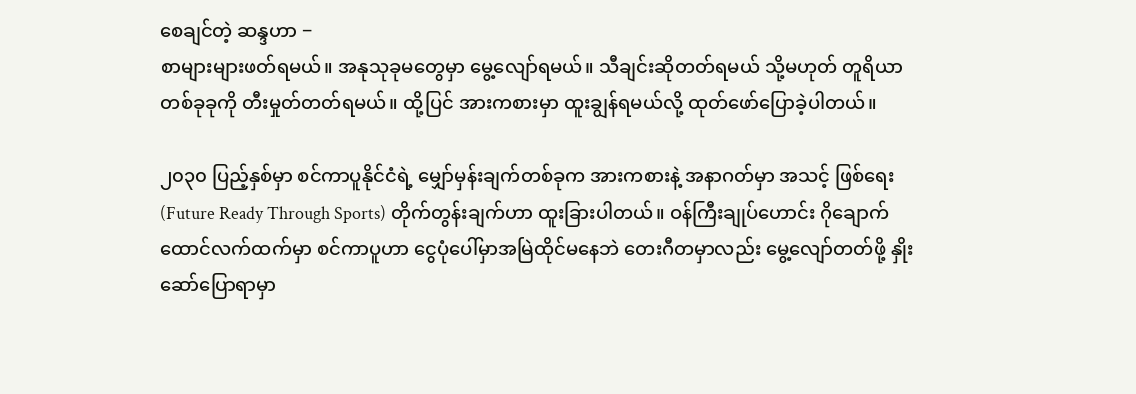စေချင်တဲ့ ဆန္ဒဟာ −
စာများများဖတ်ရမယ်။ အနုသုခုမတွေမှာ မွေ့လျော်ရမယ်။ သီချင်းဆိုတတ်ရမယ် သို့မဟုတ် တူရိယာတစ်ခုခုကို တီးမှုတ်တတ်ရမယ်။ ထို့ပြင် အားကစားမှာ ထူးချွန်ရမယ်လို့ ထုတ်ဖော်ပြောခဲ့ပါတယ်။

၂၀၃၀ ပြည့်နှစ်မှာ စင်ကာပူနိုင်ငံရဲ့ မျှော်မှန်းချက်တစ်ခုက အားကစားနဲ့ အနာဂတ်မှာ အသင့် ဖြစ်ရေး (Future Ready Through Sports) တိုက်တွန်းချက်ဟာ ထူးခြားပါတယ်။ ဝန်ကြီးချုပ်ဟောင်း ဂိုချောက်ထောင်လက်ထက်မှာ စင်ကာပူဟာ ငွေပုံပေါ်မှာအမြဲထိုင်မနေဘဲ တေးဂီတမှာလည်း မွေ့လျော်တတ်ဖို့ နှိုးဆော်ပြောရာမှာ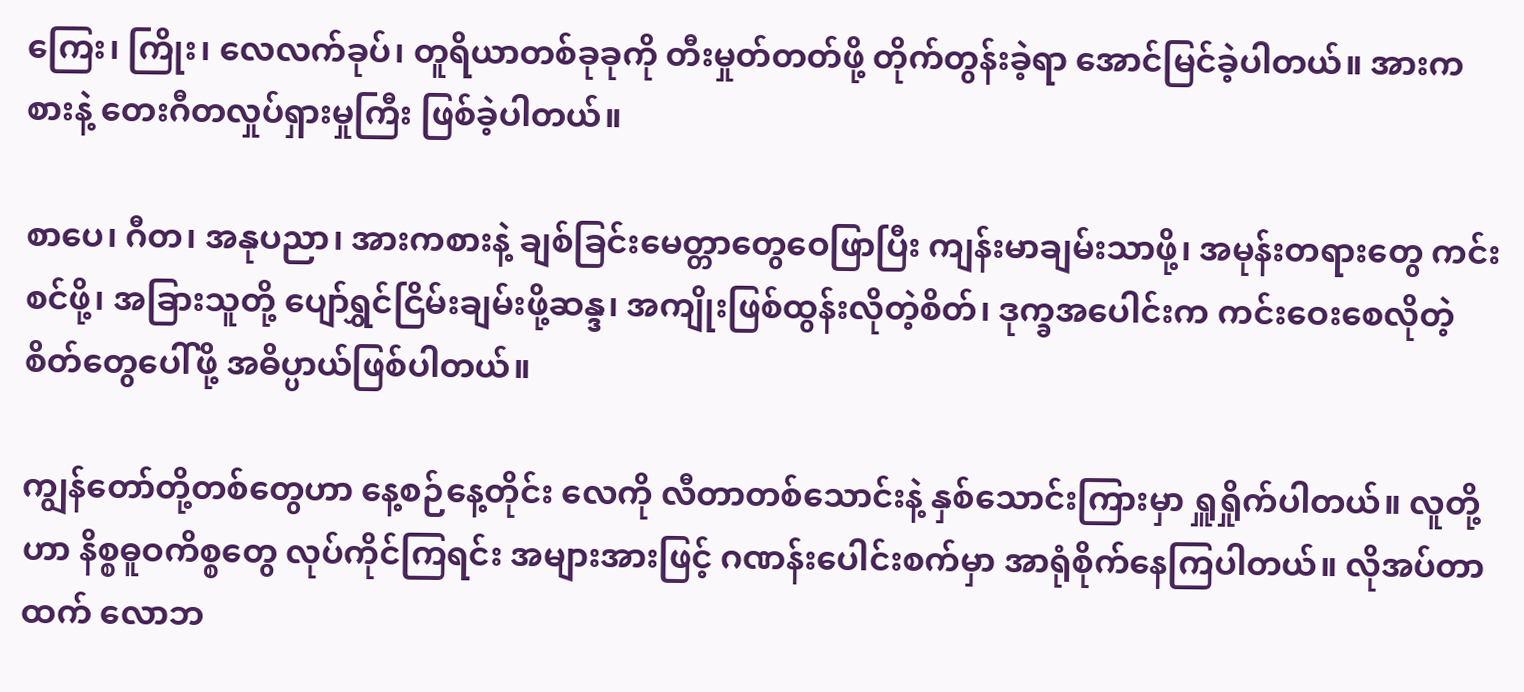ကြေး၊ ကြိုး၊ လေလက်ခုပ်၊ တူရိယာတစ်ခုခုကို တီးမှုတ်တတ်ဖို့ တိုက်တွန်းခဲ့ရာ အောင်မြင်ခဲ့ပါတယ်။ အားကစားနဲ့ တေးဂီတလှုပ်ရှားမှုကြီး ဖြစ်ခဲ့ပါတယ်။

စာပေ၊ ဂီတ၊ အနုပညာ၊ အားကစားနဲ့ ချစ်ခြင်းမေတ္တာတွေဝေဖြာပြီး ကျန်းမာချမ်းသာဖို့၊ အမုန်းတရားတွေ ကင်းစင်ဖို့၊ အခြားသူတို့ ပျော်ရွှင်ငြိမ်းချမ်းဖို့ဆန္ဒ၊ အကျိုးဖြစ်ထွန်းလိုတဲ့စိတ်၊ ဒုက္ခအပေါင်းက ကင်းဝေးစေလိုတဲ့ စိတ်တွေပေါ်ဖို့ အဓိပ္ပာယ်ဖြစ်ပါတယ်။

ကျွန်တော်တို့တစ်တွေဟာ နေ့စဉ်နေ့တိုင်း လေကို လီတာတစ်သောင်းနဲ့ နှစ်သောင်းကြားမှာ ရှူရှိုက်ပါတယ်။ လူတို့ဟာ နိစ္စဓူဝကိစ္စတွေ လုပ်ကိုင်ကြရင်း အများအားဖြင့် ဂဏန်းပေါင်းစက်မှာ အာရုံစိုက်နေကြပါတယ်။ လိုအပ်တာထက် လောဘ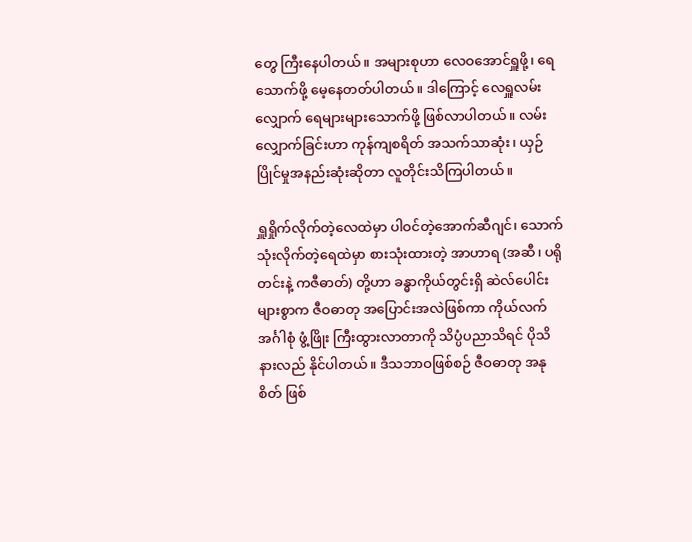တွေ ကြီးနေပါတယ်။ အများစုဟာ လေဝအောင်ရှူဖို့၊ ရေသောက်ဖို့ မေ့နေတတ်ပါတယ်။ ဒါကြောင့် လေရှူလမ်းလျှောက် ရေများများသောက်ဖို့ ဖြစ်လာပါတယ်။ လမ်းလျှောက်ခြင်းဟာ ကုန်ကျစရိတ် အသက်သာဆုံး၊ ယှဉ်ပြိုင်မှုအနည်းဆုံးဆိုတာ လူတိုင်းသိကြပါတယ်။

ရှူရှိုက်လိုက်တဲ့လေထဲမှာ ပါဝင်တဲ့အောက်ဆီဂျင်၊ သောက်သုံးလိုက်တဲ့ရေထဲမှာ စားသုံးထားတဲ့ အာဟာရ (အဆီ၊ ပရိုတင်းနဲ့ ကဇီဓာတ်) တို့ဟာ ခန္ဓာကိုယ်တွင်းရှိ ဆဲလ်ပေါင်းများစွာက ဇီဝဓာတု အပြောင်းအလဲဖြစ်ကာ ကိုယ်လက်အင်္ဂါစုံ ဖွံ့ဖြိုး ကြီးထွားလာတာကို သိပ္ပံပညာသိရင် ပိုသိနားလည် နိုင်ပါတယ်။ ဒီသဘာဝဖြစ်စဉ် ဇီဝဓာတု အနုစိတ် ဖြစ်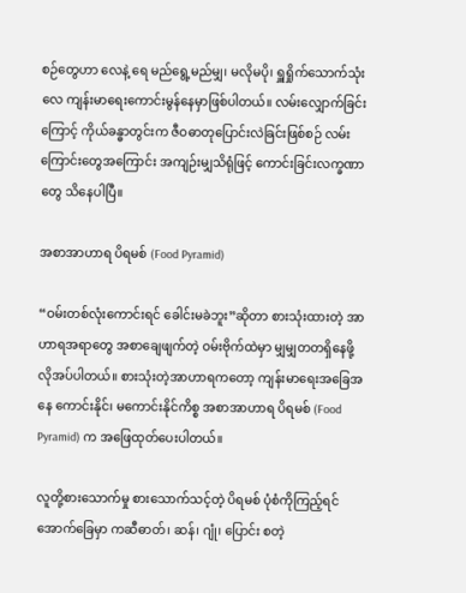စဉ်တွေဟာ လေနဲ့ ရေ မည်ရွေ့မည်မျှ၊ မလိုမပို၊ ရှူရှိုက်သောက်သုံးလေ ကျန်းမာရေးကောင်းမွန်နေမှာဖြစ်ပါတယ်။ လမ်းလျှောက်ခြင်းကြောင့် ကိုယ်ခန္ဓာတွင်းက ဇီဝဓာတုပြောင်းလဲခြင်းဖြစ်စဉ် လမ်းကြောင်းတွေအကြောင်း အကျဉ်းမျှသိရုံဖြင့် ကောင်းခြင်းလက္ခဏာတွေ သိနေပါပြီ။

အစာအာဟာရ ပိရမစ် (Food Pyramid)

“ဝမ်းတစ်လုံးကောင်းရင် ခေါင်းမခဲဘူး”ဆိုတာ စားသုံးထားတဲ့ အာဟာရအရာတွေ အစာချေဖျက်တဲ့ ဝမ်းဗိုက်ထဲမှာ မျှမျှတတရှိနေဖို့ လိုအပ်ပါတယ်။ စားသုံးတဲ့အာဟာရကတော့ ကျန်းမာရေးအခြေအနေ ကောင်းနိုင်၊ မကောင်းနိုင်ကိစ္စ အစာအာဟာရ ပိရမစ် (Food Pyramid) က အဖြေထုတ်ပေးပါတယ်။

လူတို့စားသောက်မှု စားသောက်သင့်တဲ့ ပိရမစ် ပုံစံကိုကြည့်ရင် အောက်ခြေမှာ ကဆီဓာတ်၊ ဆန်၊ ဂျုံ၊ ပြောင်း စတဲ့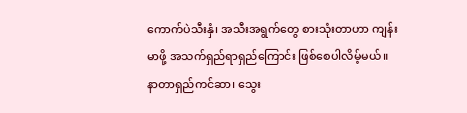ကောက်ပဲသီးနှံ၊ အသီးအရွက်တွေ စားသုံးတာဟာ ကျန်းမာဖို့ အသက်ရှည်ရာရှည်ကြောင်း ဖြစ်စေပါလိမ့်မယ်။ နာတာရှည်ကင်ဆာ၊ သွေး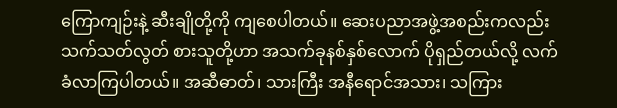ကြောကျဉ်းနဲ့ ဆီးချိုတို့ကို ကျစေပါတယ်။ ဆေးပညာအဖွဲ့အစည်းကလည်း သက်သတ်လွတ် စားသူတို့ဟာ အသက်ခုနစ်နှစ်လောက် ပိုရှည်တယ်လို့ လက်ခံလာကြပါတယ်။ အဆီဓာတ်၊ သားကြီး အနီရောင်အသား၊ သကြား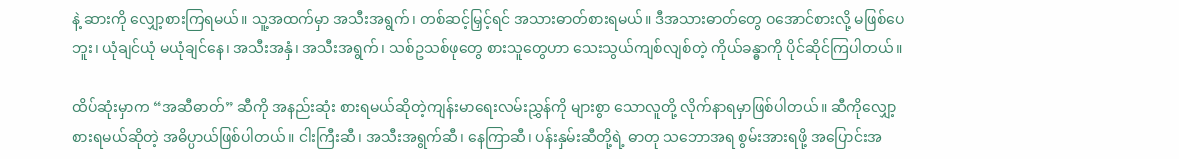နဲ့ ဆားကို လျှော့စားကြရမယ်။ သူ့အထက်မှာ အသီးအရွက်၊ တစ်ဆင့်မြှင့်ရင် အသားဓာတ်စားရမယ်။ ဒီအသားဓာတ်တွေ ဝအောင်စားလို့ မဖြစ်ပေဘူး၊ ယုံချင်ယုံ မယုံချင်နေ၊ အသီးအနှံ၊ အသီးအရွက်၊ သစ်ဥသစ်ဖုတွေ စားသူတွေဟာ သေးသွယ်ကျစ်လျစ်တဲ့ ကိုယ်ခန္ဓာကို ပိုင်ဆိုင်ကြပါတယ်။

ထိပ်ဆုံးမှာက “အဆီဓာတ်” ဆီကို အနည်းဆုံး စားရမယ်ဆိုတဲ့ကျန်းမာရေးလမ်းညွှန်ကို များစွာ သောလူတို့ လိုက်နာရမှာဖြစ်ပါတယ်။ ဆီကိုလျှော့ စားရမယ်ဆိုတဲ့ အဓိပ္ပာယ်ဖြစ်ပါတယ်။ ငါးကြီးဆီ၊ အသီးအရွက်ဆီ၊ နေကြာဆီ၊ ပန်းနှမ်းဆီတို့ရဲ့ ဓာတု သဘောအရ စွမ်းအားရဖို့ အပြောင်းအ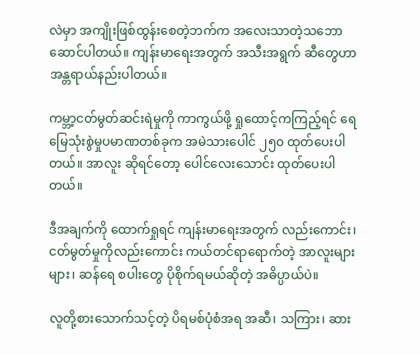လဲမှာ အကျိုးဖြစ်ထွန်းစေတဲ့ဘက်က အလေးသာတဲ့သဘော ဆောင်ပါတယ်။ ကျန်းမာရေးအတွက် အသီးအရွက် ဆီတွေဟာ အန္တရာယ်နည်းပါတယ်။

ကမ္ဘာ့ငတ်မွတ်ဆင်းရဲမှုကို ကာကွယ်ဖို့ ရှုထောင့်ကကြည့်ရင် ရေမြေသုံးစွဲမှုပမာဏတစ်ခုက အမဲသားပေါင် ၂၅၀ ထုတ်ပေးပါတယ်။ အာလူး ဆိုရင်တော့ ပေါင်လေးသောင်း ထုတ်ပေးပါတယ်။

ဒီအချက်ကို ထောက်ရှုရင် ကျန်းမာရေးအတွက် လည်းကောင်း၊ ငတ်မွတ်မှုကိုလည်းကောင်း ကယ်တင်ရာရောက်တဲ့ အာလူးများများ၊ ဆန်ရေ စပါးတွေ ပိုစိုက်ရမယ်ဆိုတဲ့ အဓိပ္ပာယ်ပဲ။

လူတို့စားသောက်သင့်တဲ့ ပိရမစ်ပုံစံအရ အဆီ၊ သကြား၊ ဆား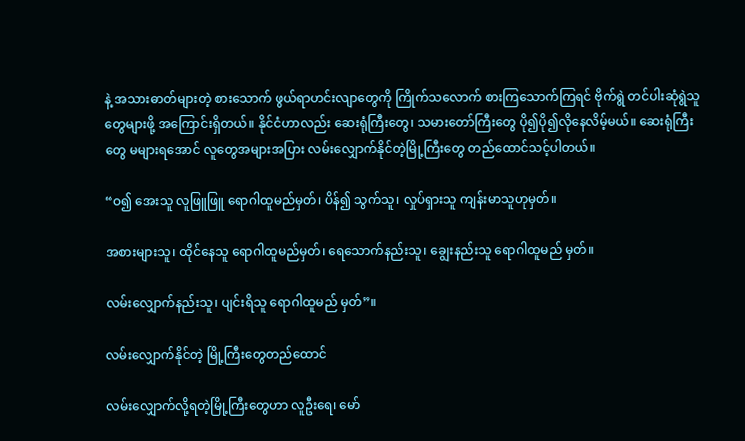နဲ့ အသားဓာတ်များတဲ့ စားသောက် ဖွယ်ရာဟင်းလျာတွေကို ကြိုက်သလောက် စားကြသောက်ကြရင် ဗိုက်ရွဲ တင်ပါးဆုံရွဲသူတွေများဖို့ အကြောင်းရှိတယ်။ နိုင်ငံဟာလည်း ဆေးရုံကြီးတွေ၊ သမားတော်ကြီးတွေ ပို၍ပို၍လိုနေလိမ့်မယ်။ ဆေးရုံကြီးတွေ မများရအောင် လူတွေအများအပြား လမ်းလျှောက်နိုင်တဲ့မြို့ကြီးတွေ တည်ထောင်သင့်ပါတယ်။

“ဝ၍ အေးသူ လူဖြူဖြူ ရောဂါထူမည်မှတ်၊ ပိန်၍ သွက်သူ၊ လှုပ်ရှားသူ ကျန်းမာသူဟုမှတ်။

အစားများသူ၊ ထိုင်နေသူ ရောဂါထူမည်မှတ်၊ ရေသောက်နည်းသူ၊ ချွေးနည်းသူ ရောဂါထူမည် မှတ်။

လမ်းလျှောက်နည်းသူ၊ ပျင်းရိသူ ရောဂါထူမည် မှတ်”။

လမ်းလျှောက်နိုင်တဲ့ မြို့ကြီးတွေတည်ထောင်

လမ်းလျှောက်လို့ရတဲ့မြို့ကြီးတွေဟာ လူဦးရေ၊ မော်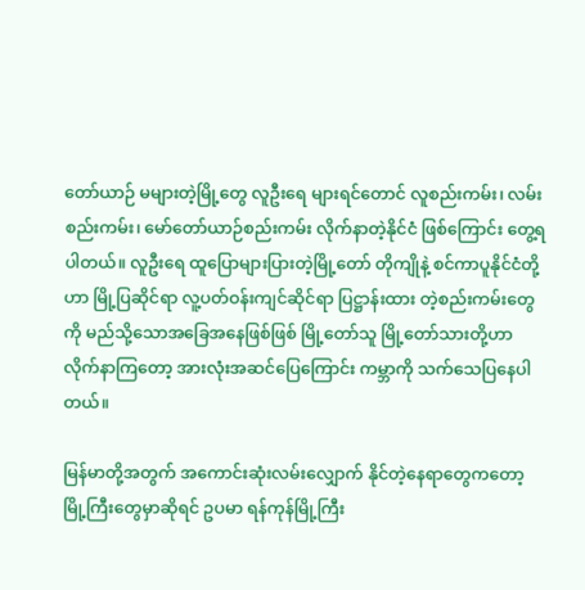တော်ယာဉ် မများတဲ့မြို့တွေ လူဦးရေ များရင်တောင် လူစည်းကမ်း၊ လမ်းစည်းကမ်း၊ မော်တော်ယာဉ်စည်းကမ်း လိုက်နာတဲ့နိုင်ငံ ဖြစ်ကြောင်း တွေ့ရပါတယ်။ လူဦးရေ ထူပြောများပြားတဲ့မြို့တော် တိုကျိုနဲ့ စင်ကာပူနိုင်ငံတို့ဟာ မြို့ပြဆိုင်ရာ လူ့ပတ်ဝန်းကျင်ဆိုင်ရာ ပြဋ္ဌာန်းထား တဲ့စည်းကမ်းတွေကို မည်သို့သောအခြေအနေဖြစ်ဖြစ် မြို့တော်သူ မြို့တော်သားတို့ဟာ လိုက်နာကြတော့ အားလုံးအဆင်ပြေကြောင်း ကမ္ဘာကို သက်သေပြနေပါတယ်။

မြန်မာတို့အတွက် အကောင်းဆုံးလမ်းလျှောက် နိုင်တဲ့နေရာတွေကတော့ မြို့ကြီးတွေမှာဆိုရင် ဥပမာ ရန်ကုန်မြို့ကြီး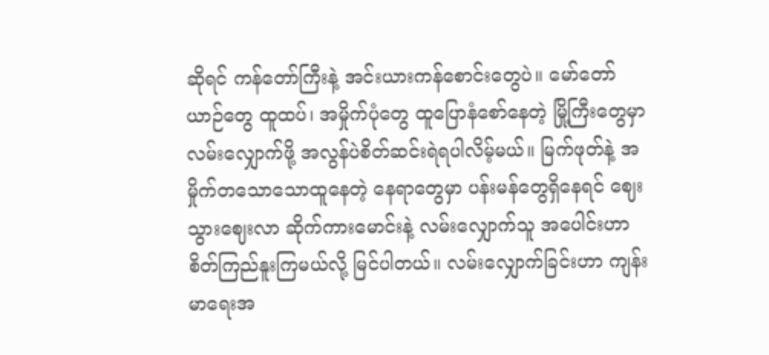ဆိုရင် ကန်တော်ကြီးနဲ့ အင်းယားကန်စောင်းတွေပဲ။ မော်တော်ယာဉ်တွေ ထူထပ်၊ အမှိုက်ပုံတွေ ထူပြောနံစော်နေတဲ့ မြို့ကြီးတွေမှာ လမ်းလျှောက်ဖို့ အလွန်ပဲစိတ်ဆင်းရဲရပါလိမ့်မယ်။ မြက်ဖုတ်နဲ့ အမှိုက်တသောသောထူနေတဲ့ နေရာတွေမှာ ပန်းမန်တွေရှိနေရင် ဈေးသွားဈေးလာ ဆိုက်ကားမောင်းနဲ့ လမ်းလျှောက်သူ အပေါင်းဟာ စိတ်ကြည်နူးကြမယ်လို့ မြင်ပါတယ်။ လမ်းလျှောက်ခြင်းဟာ ကျန်းမာရေးအ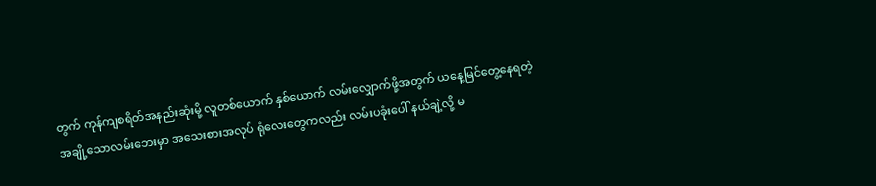တွက် ကုန်ကျစရိတ်အနည်းဆုံးမို့ လူတစ်ယောက် နှစ်ယောက် လမ်းလျှောက်ဖို့အတွက် ယနေ့မြင်တွေ့နေရတဲ့ အချို့သောလမ်းဘေးမှာ အသေးစားအလုပ် ရုံလေးတွေကလည်း လမ်းပခုံးပေါ် နယ်ချဲ့လို့ မ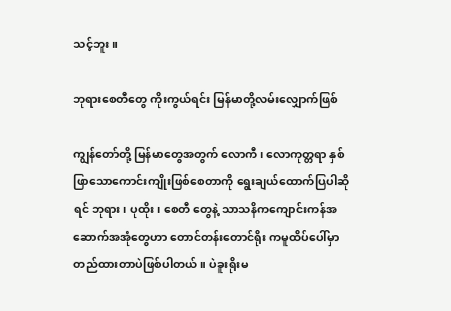သင့်ဘူး။

ဘုရားစေတီတွေ ကိုးကွယ်ရင်း မြန်မာတို့လမ်းလျှောက်ဖြစ်

ကျွန်တော်တို့ မြန်မာတွေအတွက် လောကီ၊ လောကုတ္တရာ နှစ်ဖြာသောကောင်းကျိုးဖြစ်စေတာကို ရွေးချယ်ထောက်ပြပါဆိုရင် ဘုရား၊ ပုထိုး၊ စေတီ တွေနဲ့ သာသနိကကျောင်းကန်အဆောက်အအုံတွေဟာ တောင်တန်းတောင်ရိုး ကမူထိပ်ပေါ်မှာ တည်ထားတာပဲဖြစ်ပါတယ်။ ပဲခူးရိုးမ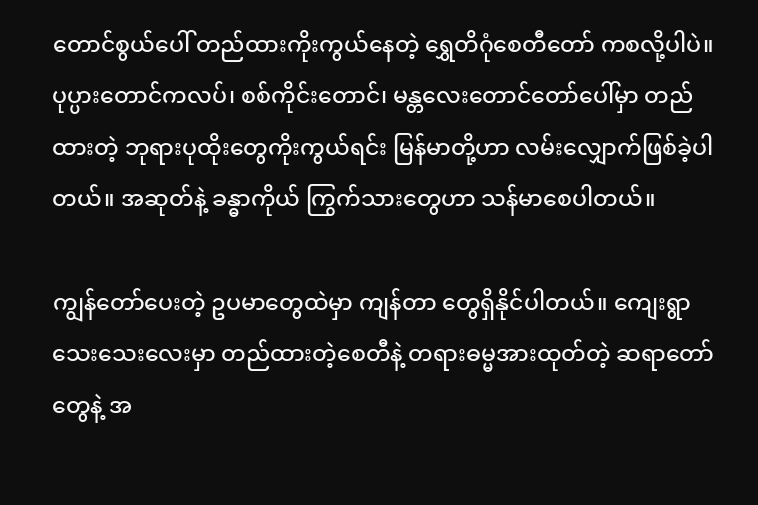တောင်စွယ်ပေါ် တည်ထားကိုးကွယ်နေတဲ့ ရွှေတိဂုံစေတီတော် ကစလို့ပါပဲ။ ပုပ္ပားတောင်ကလပ်၊ စစ်ကိုင်းတောင်၊ မန္တလေးတောင်တော်ပေါ်မှာ တည်ထားတဲ့ ဘုရားပုထိုးတွေကိုးကွယ်ရင်း မြန်မာတို့ဟာ လမ်းလျှောက်ဖြစ်ခဲ့ပါတယ်။ အဆုတ်နဲ့ ခန္ဓာကိုယ် ကြွက်သားတွေဟာ သန်မာစေပါတယ်။

ကျွန်တော်ပေးတဲ့ ဥပမာတွေထဲမှာ ကျန်တာ တွေရှိနိုင်ပါတယ်။ ကျေးရွာသေးသေးလေးမှာ တည်ထားတဲ့စေတီနဲ့ တရားဓမ္မအားထုတ်တဲ့ ဆရာတော်တွေနဲ့ အ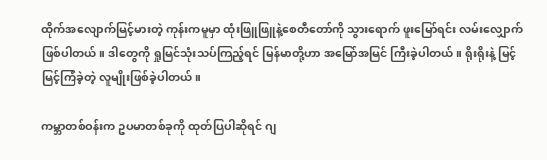ထိုက်အလျောက်မြင့်မားတဲ့ ကုန်းကမူမှာ ထုံးဖြူဖြူနဲ့စေတီတော်ကို သွားရောက် ဖူးမြော်ရင်း လမ်းလျှောက်ဖြစ်ပါတယ်။ ဒါတွေကို ရှုမြင်သုံးသပ်ကြည့်ရင် မြန်မာတို့ဟာ အမြော်အမြင် ကြီးခဲ့ပါတယ်။ ရိုးရိုးနဲ့ မြင့်မြင့်ကြံခဲ့တဲ့ လူမျိုးဖြစ်ခဲ့ပါတယ်။

ကမ္ဘာတစ်ဝန်းက ဥပမာတစ်ခုကို ထုတ်ပြပါဆိုရင် ဂျ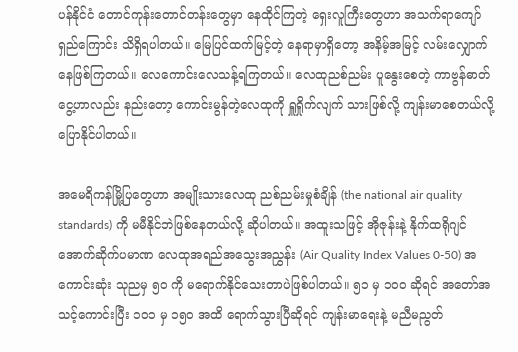ပန်နိုင်ငံ တောင်ကုန်းတောင်တန်းတွေမှာ နေထိုင်ကြတဲ့ ရှေးလူကြီးတွေဟာ အသက်ရာကျော် ရှည်ကြောင်း သိရှိရပါတယ်။ မြေပြင်ထက်မြင့်တဲ့ နေရာမှာရှိတော့ အနိမ့်အမြင့် လမ်းလျှောက်နေဖြစ်ကြတယ်။ လေကောင်းလေသန့်ရကြတယ်။ လေထုညစ်ညမ်း ပူနွေးစေတဲ့ ကာဗွန်ဓာတ်ငွေ့ဟာလည်း နည်းတော့ ကောင်းမွန်တဲ့လေထုကို ရှူရှိုက်လျက် သားဖြစ်လို့ ကျန်းမာစေတယ်လို့ ပြောနိုင်ပါတယ်။

အမေရိကန်မြို့ပြတွေဟာ အမျိုးသားလေထု ညစ်ညမ်းမှုစံချိန် (the national air quality standards) ကို မမီနိုင်ဘဲဖြစ်နေတယ်လို့ ဆိုပါတယ်။ အထူးသဖြင့် အိုဇုန်းနဲ့ နိုက်ထရိုဂျင် အောက်ဆိုက်ပမာဏ လေထုအရည်အသွေးအညွှန်း (Air Quality Index Values 0-50) အကောင်းဆုံး သုညမှ ၅၀ ကို မရောက်နိုင်သေးတာပဲဖြစ်ပါတယ်။ ၅၁ မှ ၁၀၀ ဆိုရင် အတော်အသင့်ကောင်းပြီး ၁၀၁ မှ ၁၅၀ အထိ ရောက်သွားပြီဆိုရင် ကျန်းမာရေးနဲ့ မညီမညွတ်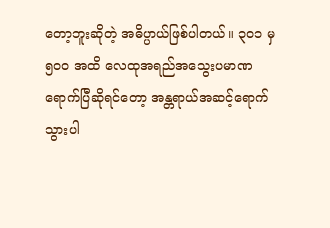တော့ဘူးဆိုတဲ့ အဓိပ္ပာယ်ဖြစ်ပါတယ်။ ၃၀၁ မှ ၅၀၀ အထိ လေထုအရည်အသွေးပမာဏ ရောက်ပြီဆိုရင်တော့ အန္တရာယ်အဆင့်ရောက်သွားပါ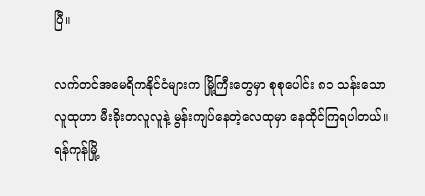ပြီ။

လက်တင်အမေရိကနိုင်ငံများက မြို့ကြီးတွေမှာ စုစုပေါင်း ၈၁ သန်းသော လူထုဟာ မီးခိုးတလူလူနဲ့ မွန်းကျပ်နေတဲ့လေထုမှာ နေထိုင်ကြရပါတယ်။ ရန်ကုန်မြို့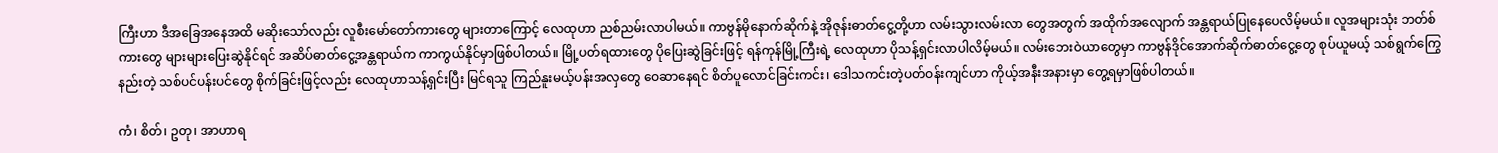ကြီးဟာ ဒီအခြေအနေအထိ မဆိုးသော်လည်း လူစီးမော်တော်ကားတွေ များတာကြောင့် လေထုဟာ ညစ်ညမ်းလာပါမယ်။ ကာဗွန်မိုနောက်ဆိုက်နဲ့ အိုဇုန်းဓာတ်ငွေ့တို့ဟာ လမ်းသွားလမ်းလာ တွေအတွက် အထိုက်အလျောက် အန္တရာယ်ပြုနေပေလိမ့်မယ်။ လူအများသုံး ဘတ်စ်ကားတွေ များများပြေးဆွဲနိုင်ရင် အဆိပ်ဓာတ်ငွေ့အန္တရာယ်က ကာကွယ်နိုင်မှာဖြစ်ပါတယ်။ မြို့ပတ်ရထားတွေ ပိုပြေးဆွဲခြင်းဖြင့် ရန်ကုန်မြို့ကြီးရဲ့ လေထုဟာ ပိုသန့်ရှင်းလာပါလိမ့်မယ်။ လမ်းဘေးဝဲယာတွေမှာ ကာဗွန်ဒိုင်အောက်ဆိုက်ဓာတ်ငွေ့တွေ စုပ်ယူမယ့် သစ်ရွက်ကြွေနည်းတဲ့ သစ်ပင်ပန်းပင်တွေ စိုက်ခြင်းဖြင့်လည်း လေထုဟာသန့်ရှင်းပြီး မြင်ရသူ ကြည်နူးမယ့်ပန်းအလှတွေ ဝေဆာနေရင် စိတ်ပူလောင်ခြင်းကင်း၊ ဒေါသကင်းတဲ့ပတ်ဝန်းကျင်ဟာ ကိုယ့်အနီးအနားမှာ တွေ့ရမှာဖြစ်ပါတယ်။

ကံ၊ စိတ်၊ ဥတု၊ အာဟာရ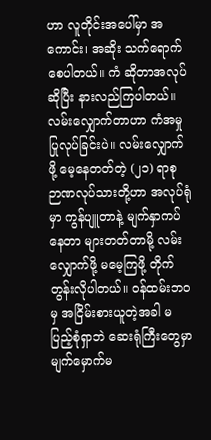ဟာ လူတိုင်းအပေါ်မှာ အကောင်း၊ အဆိုး သက်ရောက်စေပါတယ်။ ကံ ဆိုတာအလုပ်ဆိုပြီး နားလည်ကြပါတယ်။ လမ်းလျှောက်တာဟာ ကံအမှုပြုလုပ်ခြင်းပဲ။ လမ်းလျှောက်ဖို့ မေ့နေတတ်တဲ့ (၂၁) ရာစု ဉာဏလုပ်သားတို့ဟာ အလုပ်ရုံမှာ ကွန်ပျူတာနဲ့ မျက်နှာကပ်နေတာ များတတ်တာမို့ လမ်းလျှောက်ဖို့ မမေ့ကြဖို့ တိုက်တွန်းလိုပါတယ်။ ဝန်ထမ်းဘဝမှ အငြိမ်းစားယူတဲ့အခါ မပြည့်စုံရှာဘဲ ဆေးရုံကြီးတွေမှာ မျက်မှောက်မ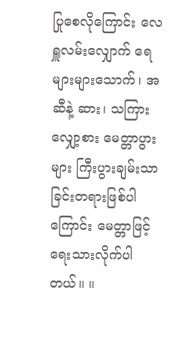ပြုစေလိုကြောင်း လေရှူလမ်းလျှောက် ရေများများသောက်၊ အဆီနဲ့ ဆား၊ သကြားလျှော့စား မေတ္တာပွားများ ကြီးပွားချမ်းသာခြင်းတရားဖြစ်ပါကြောင်း မေတ္တာဖြင့်ရေးသားလိုက်ပါတယ်။ ။